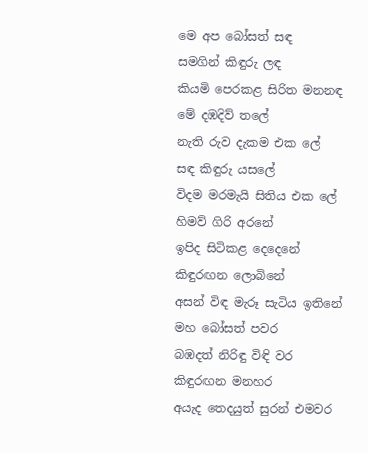මෙ අප බෝසත් සඳ
සමගින් කිඳුරු ලඳ
කියමි පෙරකළ සිරිත මනනඳ
මේ දඹදිව් තලේ
නැති රුව දැකම එක ලේ
සඳ කිඳුරු යසලේ
විදම මරමැයි සිතිය එක ලේ
හිමව් ගිරි අරනේ
ඉපිද සිටිකළ දෙදෙනේ
කිඳුරඟන ලොබිනේ
අසන් විඳ මැරූ සැටිය ඉතිනේ
මහ බෝසත් පවර
බඹදත් නිරිඳු විඳි වර
කිඳුරඟන මනහර
අයැද තෙදයුත් සුරන් එමවර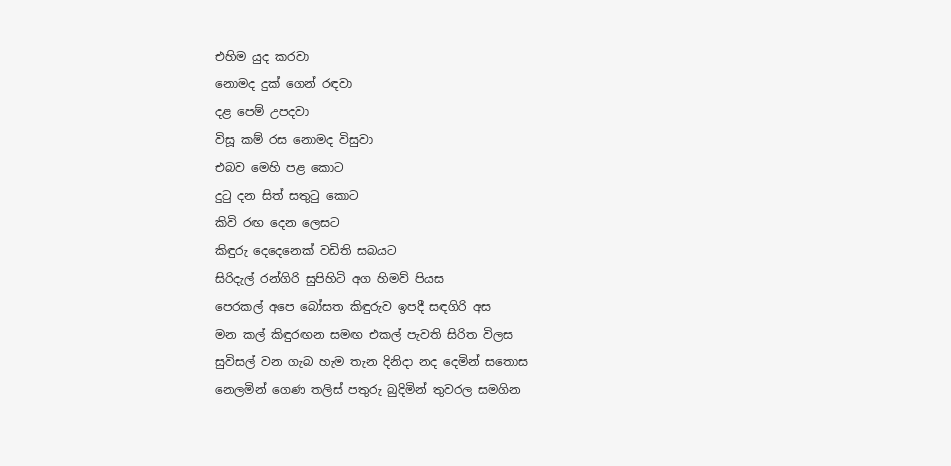එහිම යුද කරවා
නොමද දුක් ගෙන් රඳවා
දළ පෙම් උපදවා
විසූ කම් රස නොමද විසුවා
එබව මෙහි පළ කොට
දුටු දන සිත් සතුටු කොට
කිවි රඟ දෙන ලෙසට
කිඳුරු දෙදෙනෙක් වඩිති සබයට
සිරිදැල් රන්ගිරි සුපිහිටි අග හිමව් පියස
පෙරකල් අපෙ බෝසත කිඳුරුව ඉපදී සඳගිරි අස
මන කල් කිඳුරඟන සමඟ එකල් පැවති සිරිත විලස
සුවිසල් වන ගැබ හැම තැන දිනිදා නද දෙමින් සතොස
නෙලමින් ගෙණ තලිස් පතුරු බුදිමින් තුවරල සමගින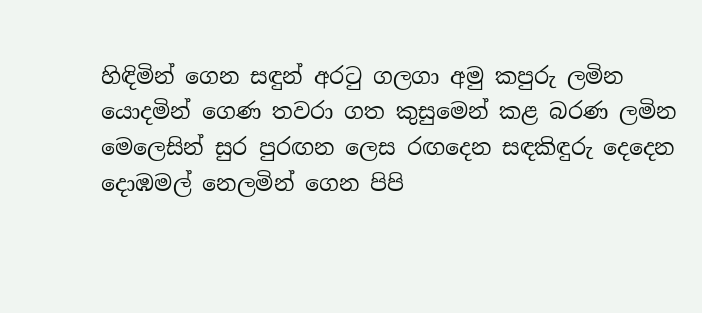හිඳිමින් ගෙන සඳුන් අරටු ගලගා අමු කපුරු ලමින
යොදමින් ගෙණ තවරා ගත කුසුමෙන් කළ බරණ ලමින
මෙලෙසින් සුර පුරඟන ලෙස රඟදෙන සඳකිඳුරු දෙදෙන
දොඹමල් නෙලමින් ගෙන පිපි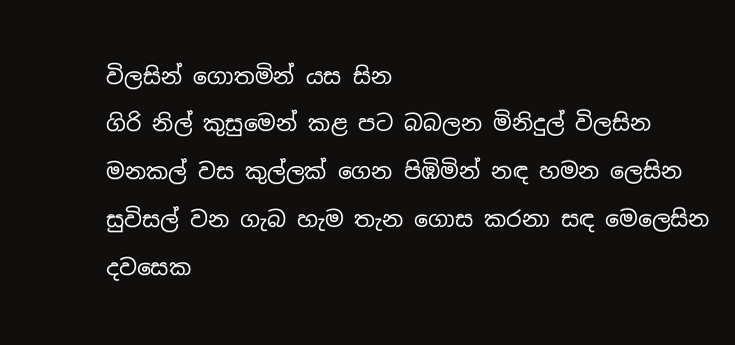විලසින් ගොතමින් යස සින
ගිරි නිල් කුසුමෙන් කළ පට බබලන මිනිදුල් විලසින
මනකල් වස කුල්ලක් ගෙන පිඹිමින් නඳ හමන ලෙසින
සුවිසල් වන ගැබ හැම තැන ගොස කරනා සඳ මෙලෙසින
දවසෙක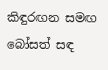කිඳුරඟන සමඟ බෝසත් සඳ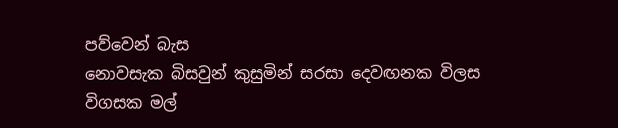පව්වෙන් බැස
නොවසැක බිසවුන් කුසුමින් සරසා දෙවඟනක විලස
විගසක මල්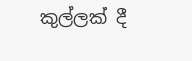කුල්ලක් දී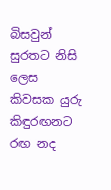බිසවුන් සුරතට නිසි ලෙස
කිවසක යුරු කිඳුරඟනට රඟ නද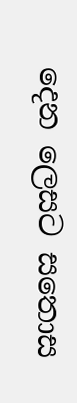දෙන ලෙසට සතොස